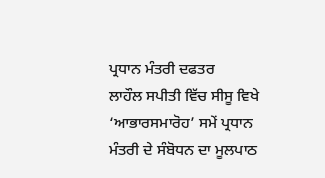ਪ੍ਰਧਾਨ ਮੰਤਰੀ ਦਫਤਰ
ਲਾਹੌਲ ਸਪੀਤੀ ਵਿੱਚ ਸੀਸੂ ਵਿਖੇ ‘ਆਭਾਰਸਮਾਰੋਹ’ ਸਮੇਂ ਪ੍ਰਧਾਨ ਮੰਤਰੀ ਦੇ ਸੰਬੋਧਨ ਦਾ ਮੂਲਪਾਠ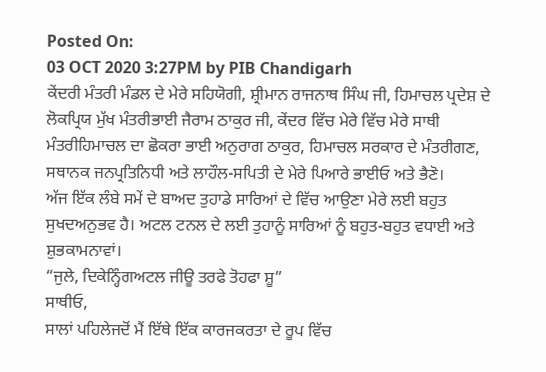Posted On:
03 OCT 2020 3:27PM by PIB Chandigarh
ਕੇਂਦਰੀ ਮੰਤਰੀ ਮੰਡਲ ਦੇ ਮੇਰੇ ਸਹਿਯੋਗੀ, ਸ਼੍ਰੀਮਾਨ ਰਾਜਨਾਥ ਸਿੰਘ ਜੀ, ਹਿਮਾਚਲ ਪ੍ਰਦੇਸ਼ ਦੇ ਲੋਕਪ੍ਰਿਯ ਮੁੱਖ ਮੰਤਰੀਭਾਈ ਜੈਰਾਮ ਠਾਕੁਰ ਜੀ, ਕੇਂਦਰ ਵਿੱਚ ਮੇਰੇ ਵਿੱਚ ਮੇਰੇ ਸਾਥੀ ਮੰਤਰੀਹਿਮਾਚਲ ਦਾ ਛੋਕਰਾ ਭਾਈ ਅਨੁਰਾਗ ਠਾਕੁਰ, ਹਿਮਾਚਲ ਸਰਕਾਰ ਦੇ ਮੰਤਰੀਗਣ, ਸਥਾਨਕ ਜਨਪ੍ਰਤਿਨਿਧੀ ਅਤੇ ਲਾਹੌਲ-ਸਪਿਤੀ ਦੇ ਮੇਰੇ ਪਿਆਰੇ ਭਾਈਓ ਅਤੇ ਭੈਣੋ।
ਅੱਜ ਇੱਕ ਲੰਬੇ ਸਮੇਂ ਦੇ ਬਾਅਦ ਤੁਹਾਡੇ ਸਾਰਿਆਂ ਦੇ ਵਿੱਚ ਆਉਣਾ ਮੇਰੇ ਲਈ ਬਹੁਤ ਸੁਖਦਅਨੁਭਵ ਹੈ। ਅਟਲ ਟਨਲ ਦੇ ਲਈ ਤੁਹਾਨੂੰ ਸਾਰਿਆਂ ਨੂੰ ਬਹੁਤ-ਬਹੁਤ ਵਧਾਈ ਅਤੇ ਸ਼ੁਭਕਾਮਨਾਵਾਂ।
“ਜੁਲੇ, ਦਿਕੇਨ੍ਹਿੰਗਅਟਲ ਜੀਊ ਤਰਫੇ ਤੋਹਫਾ ਸ਼ੂ”
ਸਾਥੀਓ,
ਸਾਲਾਂ ਪਹਿਲੇਜਦੋਂ ਮੈਂ ਇੱਥੇ ਇੱਕ ਕਾਰਜਕਰਤਾ ਦੇ ਰੂਪ ਵਿੱਚ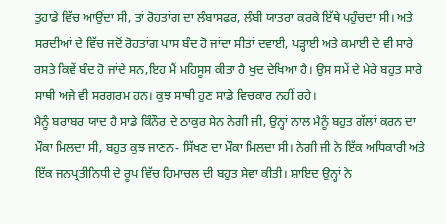ਤੁਹਾਡੇ ਵਿੱਚ ਆਉਂਦਾ ਸੀ, ਤਾਂ ਰੋਹਤਾਂਗ ਦਾ ਲੰਬਾਸਫਰ, ਲੰਬੀ ਯਾਤਰਾ ਕਰਕੇ ਇੱਥੇ ਪਹੁੰਚਦਾ ਸੀ। ਅਤੇ ਸਰਦੀਆਂ ਦੇ ਵਿੱਚ ਜਦੋਂ ਰੋਹਤਾਂਗ ਪਾਸ ਬੰਦ ਹੋ ਜਾਂਦਾ ਸੀਤਾਂ ਦਵਾਈ, ਪੜ੍ਹਾਈ ਅਤੇ ਕਮਾਈ ਦੇ ਵੀ ਸਾਰੇ ਰਸਤੇ ਕਿਵੇਂ ਬੰਦ ਹੋ ਜਾਂਦੇ ਸਨ,ਇਹ ਮੈਂ ਮਹਿਸੂਸ ਕੀਤਾ ਹੈ ਖੁਦ ਦੇਖਿਆ ਹੈ। ਉਸ ਸਮੇਂ ਦੇ ਮੇਰੇ ਬਹੁਤ ਸਾਰੇ ਸਾਥੀ ਅਜੇ ਵੀ ਸਰਗਰਮ ਹਨ। ਕੁਝ ਸਾਥੀ ਹੁਣ ਸਾਡੇ ਵਿਚਕਾਰ ਨਹੀਂ ਰਹੇ।
ਮੈਨੂੰ ਬਰਾਬਰ ਯਾਦ ਹੈ ਸਾਡੇ ਕਿੰਨੌਰ ਦੇ ਠਾਕੁਰ ਸੇਨ ਨੇਗੀ ਜੀ, ਉਨ੍ਹਾਂ ਨਾਲ ਮੈਨੂੰ ਬਹੁਤ ਗੱਲਾਂ ਕਰਨ ਦਾ ਮੌਕਾ ਮਿਲਦਾ ਸੀ, ਬਹੁਤ ਕੁਝ ਜਾਣਨ- ਸਿੱਖਣ ਦਾ ਮੌਕਾ ਮਿਲਦਾ ਸੀ। ਨੇਗੀ ਜੀ ਨੇ ਇੱਕ ਅਧਿਕਾਰੀ ਅਤੇ ਇੱਕ ਜਨਪ੍ਰਤੀਨਿਧੀ ਦੇ ਰੂਪ ਵਿੱਚ ਹਿਮਾਚਲ ਦੀ ਬਹੁਤ ਸੇਵਾ ਕੀਤੀ। ਸ਼ਾਇਦ ਉਨ੍ਹਾਂ ਨੇ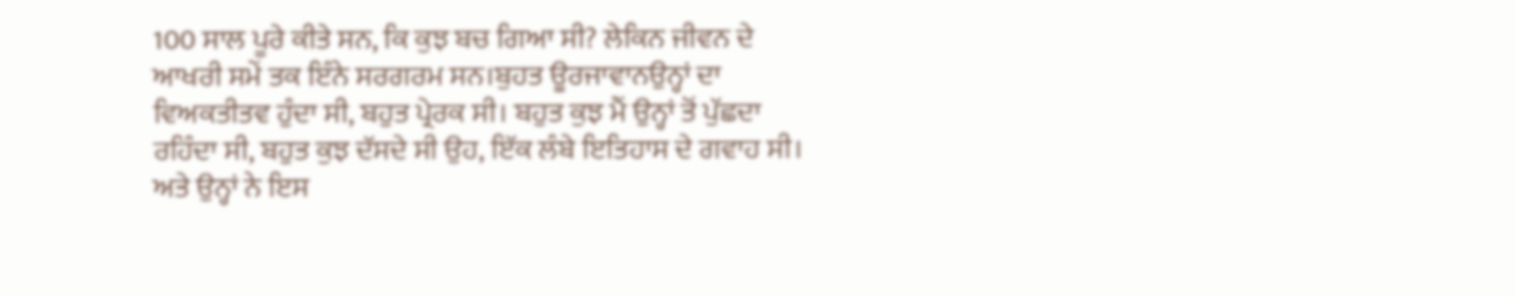100 ਸਾਲ ਪੂਰੇ ਕੀਤੇ ਸਨ, ਕਿ ਕੁਝ ਬਚ ਗਿਆ ਸੀ? ਲੇਕਿਨ ਜੀਵਨ ਦੇ ਆਖਰੀ ਸਮੇਂ ਤਕ ਇੰਨੇ ਸਰਗਰਮ ਸਨ।ਬੁਹਤ ਊਰਜਾਵਾਨਉਨ੍ਹਾਂ ਦਾ ਵਿਅਕਤੀਤਵ ਹੁੰਦਾ ਸੀ, ਬਹੁਤ ਪ੍ਰੇਰਕ ਸੀ। ਬਹੁਤ ਕੁਝ ਮੈਂ ਉਨ੍ਹਾਂ ਤੋਂ ਪੁੱਛਦਾ ਰਹਿੰਦਾ ਸੀ, ਬਹੁਤ ਕੁਝ ਦੱਸਦੇ ਸੀ ਉਹ, ਇੱਕ ਲੰਬੇ ਇਤਿਹਾਸ ਦੇ ਗਵਾਹ ਸੀ। ਅਤੇ ਉਨ੍ਹਾਂ ਨੇ ਇਸ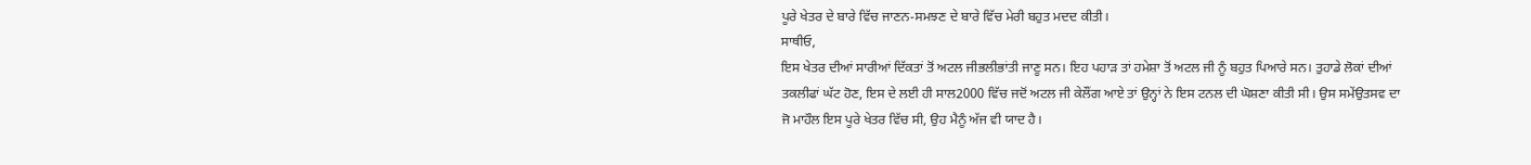ਪੂਰੇ ਖੇਤਰ ਦੇ ਬਾਰੇ ਵਿੱਚ ਜਾਣਨ-ਸਮਝਣ ਦੇ ਬਾਰੇ ਵਿੱਚ ਮੇਰੀ ਬਹੁਤ ਮਦਦ ਕੀਤੀ।
ਸਾਥੀਓ,
ਇਸ ਖੇਤਰ ਦੀਆਂ ਸਾਰੀਆਂ ਦਿੱਕਤਾਂ ਤੋਂ ਅਟਲ ਜੀਭਲੀਭਾਂਤੀ ਜਾਣੂ ਸਨ। ਇਹ ਪਹਾੜ ਤਾਂ ਹਮੇਸ਼ਾ ਤੋਂ ਅਟਲ ਜੀ ਨੂੰ ਬਹੁਤ ਪਿਆਰੇ ਸਨ। ਤੁਹਾਡੇ ਲੋਕਾਂ ਦੀਆਂ ਤਕਲੀਫਾਂ ਘੱਟ ਹੋਣ, ਇਸ ਦੇ ਲਈ ਹੀ ਸਾਲ2000 ਵਿੱਚ ਜਦੋਂ ਅਟਲ ਜੀ ਕੇਲੌਂਗ ਆਏ ਤਾਂ ਉਨ੍ਹਾਂ ਨੇ ਇਸ ਟਨਲ ਦੀ ਘੋਸ਼ਣਾ ਕੀਤੀ ਸੀ। ਉਸ ਸਮੇਂਉਤਸਵ ਦਾ ਜੋ ਮਾਹੌਲ ਇਸ ਪੂਰੇ ਖੇਤਰ ਵਿੱਚ ਸੀ, ਉਹ ਮੈਨੂੰ ਅੱਜ ਵੀ ਯਾਦ ਹੈ।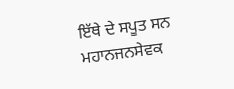ਇੱਥੇ ਦੇ ਸਪੂਤ ਸਨ ਮਹਾਨਜਨਸੇਵਕ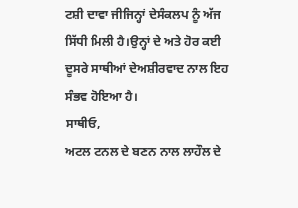ਟਸ਼ੀ ਦਾਵਾ ਜੀਜਿਨ੍ਹਾਂ ਦੇਸੰਕਲਪ ਨੂੰ ਅੱਜ ਸਿੱਧੀ ਮਿਲੀ ਹੈ।ਉਨ੍ਹਾਂ ਦੇ ਅਤੇ ਹੋਰ ਕਈ ਦੂਸਰੇ ਸਾਥੀਆਂ ਦੇਅਸ਼ੀਰਵਾਦ ਨਾਲ ਇਹ ਸੰਭਵ ਹੋਇਆ ਹੈ।
ਸਾਥੀਓ,
ਅਟਲ ਟਨਲ ਦੇ ਬਣਨ ਨਾਲ ਲਾਹੌਲ ਦੇ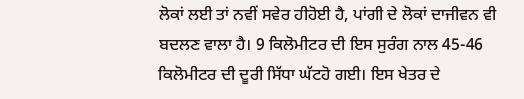ਲੋਕਾਂ ਲਈ ਤਾਂ ਨਵੀਂ ਸਵੇਰ ਹੀਹੋਈ ਹੈ, ਪਾਂਗੀ ਦੇ ਲੋਕਾਂ ਦਾਜੀਵਨ ਵੀ ਬਦਲਣ ਵਾਲਾ ਹੈ। 9 ਕਿਲੋਮੀਟਰ ਦੀ ਇਸ ਸੁਰੰਗ ਨਾਲ 45-46 ਕਿਲੋਮੀਟਰ ਦੀ ਦੂਰੀ ਸਿੱਧਾ ਘੱਟਹੋ ਗਈ। ਇਸ ਖੇਤਰ ਦੇ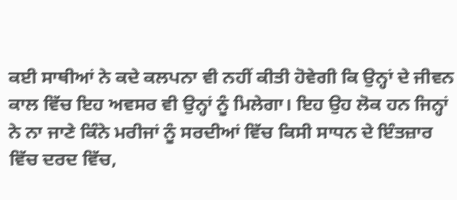ਕਈ ਸਾਥੀਆਂ ਨੇ ਕਦੇ ਕਲਪਨਾ ਵੀ ਨਹੀਂ ਕੀਤੀ ਹੋਵੇਗੀ ਕਿ ਉਨ੍ਹਾਂ ਦੇ ਜੀਵਨ ਕਾਲ ਵਿੱਚ ਇਹ ਅਵਸਰ ਵੀ ਉਨ੍ਹਾਂ ਨੂੰ ਮਿਲੇਗਾ। ਇਹ ਉਹ ਲੋਕ ਹਨ ਜਿਨ੍ਹਾਂ ਨੇ ਨਾ ਜਾਣੇ ਕਿੰਨੇ ਮਰੀਜਾਂ ਨੂੰ ਸਰਦੀਆਂ ਵਿੱਚ ਕਿਸੀ ਸਾਧਨ ਦੇ ਇੰਤਜ਼ਾਰ ਵਿੱਚ ਦਰਦ ਵਿੱਚ,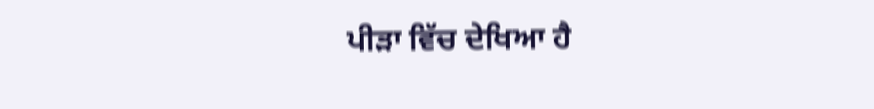ਪੀੜਾ ਵਿੱਚ ਦੇਖਿਆ ਹੈ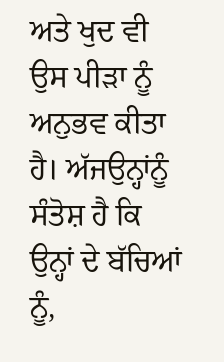ਅਤੇ ਖੁਦ ਵੀ ਉਸ ਪੀੜਾ ਨੂੰ ਅਨੁਭਵ ਕੀਤਾ ਹੈ। ਅੱਜਉਨ੍ਹਾਂਨੂੰ ਸੰਤੋਸ਼ ਹੈ ਕਿ ਉਨ੍ਹਾਂ ਦੇ ਬੱਚਿਆਂ ਨੂੰ,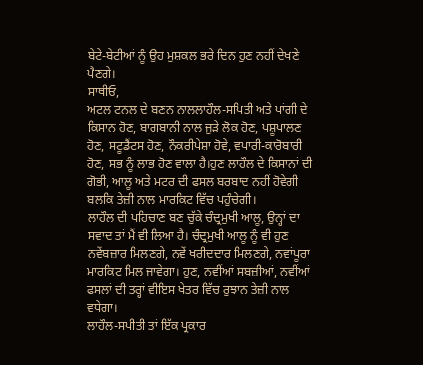ਬੇਟੇ-ਬੇਟੀਆਂ ਨੂੰ ਉਹ ਮੁਸ਼ਕਲ ਭਰੇ ਦਿਨ ਹੁਣ ਨਹੀਂ ਦੇਖਣੇ ਪੈਣਗੇ।
ਸਾਥੀਓ,
ਅਟਲ ਟਨਲ ਦੇ ਬਣਨ ਨਾਲਲਾਹੌਲ-ਸਪਿਤੀ ਅਤੇ ਪਾਂਗੀ ਦੇ ਕਿਸਾਨ ਹੋਣ, ਬਾਗਬਾਨੀ ਨਾਲ ਜੁੜੇ ਲੋਕ ਹੋਣ, ਪਸ਼ੂਪਾਲਣ ਹੋਣ, ਸਟੂਡੈਂਟਸ ਹੋਣ, ਨੌਕਰੀਪੇਸ਼ਾ ਹੋਵੇ, ਵਪਾਰੀ-ਕਾਰੋਬਾਰੀ ਹੋਣ, ਸਭ ਨੂੰ ਲਾਭ ਹੋਣ ਵਾਲਾ ਹੈ।ਹੁਣ ਲਾਹੌਲ ਦੇ ਕਿਸਾਨਾਂ ਦੀ ਗੋਭੀ, ਆਲੂ ਅਤੇ ਮਟਰ ਦੀ ਫਸਲ ਬਰਬਾਦ ਨਹੀਂ ਹੋਵੇਗੀ ਬਲਕਿ ਤੇਜ਼ੀ ਨਾਲ ਮਾਰਕਿਟ ਵਿੱਚ ਪਹੁੰਚੇਗੀ।
ਲਾਹੌਲ ਦੀ ਪਹਿਚਾਣ ਬਣ ਚੁੱਕੇ ਚੰਦ੍ਰਮੁਖੀ ਆਲੂ, ਉਨ੍ਹਾਂ ਦਾ ਸਵਾਦ ਤਾਂ ਮੈਂ ਵੀ ਲਿਆ ਹੈ। ਚੰਦ੍ਰਮੁਖੀ ਆਲੂ ਨੂੰ ਵੀ ਹੁਣ ਨਵੇਂਬਜ਼ਾਰ ਮਿਲਣਗੇ, ਨਵੇਂ ਖਰੀਦਦਾਰ ਮਿਲਣਗੇ, ਨਵਾਂਪੂਰਾ ਮਾਰਕਿਟ ਮਿਲ ਜਾਵੇਗਾ। ਹੁਣ, ਨਵੀਂਆਂ ਸਬਜ਼ੀਆਂ, ਨਵੀਂਆਂ ਫਸਲਾਂ ਦੀ ਤਰ੍ਹਾਂ ਵੀਇਸ ਖੇਤਰ ਵਿੱਚ ਰੁਝਾਨ ਤੇਜ਼ੀ ਨਾਲ ਵਧੇਗਾ।
ਲਾਹੌਲ-ਸਪੀਤੀ ਤਾਂ ਇੱਕ ਪ੍ਰਕਾਰ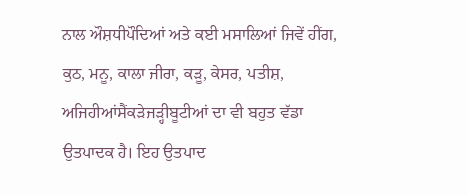ਨਾਲ ਔਸ਼ਧੀਪੌਦਿਆਂ ਅਤੇ ਕਈ ਮਸਾਲਿਆਂ ਜਿਵੇਂ ਹੀਂਗ, ਕੁਠ, ਮਨੂ, ਕਾਲਾ ਜੀਰਾ, ਕੜੂ, ਕੇਸਰ, ਪਤੀਸ਼, ਅਜਿਹੀਆਂਸੈਂਕੜੇਜੜ੍ਹੀਬੂਟੀਆਂ ਦਾ ਵੀ ਬਹੁਤ ਵੱਡਾ ਉਤਪਾਦਕ ਹੈ। ਇਹ ਉਤਪਾਦ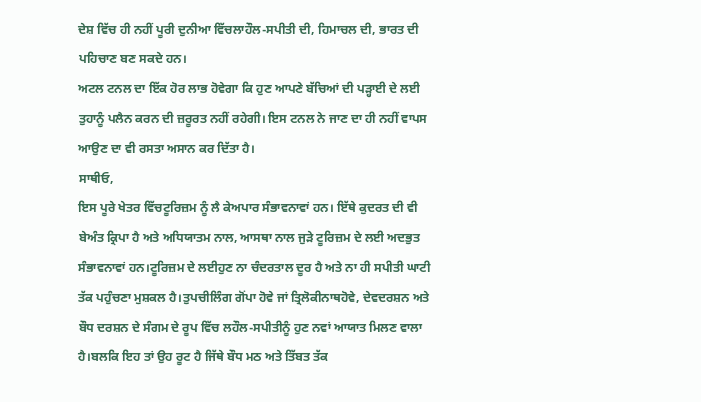ਦੇਸ਼ ਵਿੱਚ ਹੀ ਨਹੀਂ ਪੂਰੀ ਦੁਨੀਆ ਵਿੱਚਲਾਹੌਲ-ਸਪੀਤੀ ਦੀ, ਹਿਮਾਚਲ ਦੀ, ਭਾਰਤ ਦੀ ਪਹਿਚਾਣ ਬਣ ਸਕਦੇ ਹਨ।
ਅਟਲ ਟਨਲ ਦਾ ਇੱਕ ਹੋਰ ਲਾਭ ਹੋਵੇਗਾ ਕਿ ਹੁਣ ਆਪਣੇ ਬੱਚਿਆਂ ਦੀ ਪੜ੍ਹਾਈ ਦੇ ਲਈ ਤੁਹਾਨੂੰ ਪਲੈਨ ਕਰਨ ਦੀ ਜ਼ਰੂਰਤ ਨਹੀਂ ਰਹੇਗੀ। ਇਸ ਟਨਲ ਨੇ ਜਾਣ ਦਾ ਹੀ ਨਹੀਂ ਵਾਪਸ ਆਉਣ ਦਾ ਵੀ ਰਸਤਾ ਅਸਾਨ ਕਰ ਦਿੱਤਾ ਹੈ।
ਸਾਥੀਓ,
ਇਸ ਪੂਰੇ ਖੇਤਰ ਵਿੱਚਟੂਰਿਜ਼ਮ ਨੂੰ ਲੈ ਕੇਅਪਾਰ ਸੰਭਾਵਨਾਵਾਂ ਹਨ। ਇੱਥੇ ਕੁਦਰਤ ਦੀ ਵੀ ਬੇਅੰਤ ਕ੍ਰਿਪਾ ਹੈ ਅਤੇ ਅਧਿਯਾਤਮ ਨਾਲ, ਆਸਥਾ ਨਾਲ ਜੁੜੇ ਟੂਰਿਜ਼ਮ ਦੇ ਲਈ ਅਦਭੁਤ ਸੰਭਾਵਨਾਵਾਂ ਹਨ।ਟੂਰਿਜ਼ਮ ਦੇ ਲਈਹੁਣ ਨਾ ਚੰਦਰਤਾਲ ਦੂਰ ਹੈ ਅਤੇ ਨਾ ਹੀ ਸਪੀਤੀ ਘਾਟੀ ਤੱਕ ਪਹੁੰਚਣਾ ਮੁਸ਼ਕਲ ਹੈ।ਤੁਪਚੀਲਿੰਗ ਗੋਂਪਾ ਹੋਵੇ ਜਾਂ ਤ੍ਰਿਲੋਕੀਨਾਥਹੋਵੇ, ਦੇਵਦਰਸ਼ਨ ਅਤੇ ਬੌਧ ਦਰਸ਼ਨ ਦੇ ਸੰਗਮ ਦੇ ਰੂਪ ਵਿੱਚ ਲਹੌਲ-ਸਪੀਤੀਨੂੰ ਹੁਣ ਨਵਾਂ ਆਯਾਤ ਮਿਲਣ ਵਾਲਾ ਹੈ।ਬਲਕਿ ਇਹ ਤਾਂ ਉਹ ਰੂਟ ਹੈ ਜਿੱਥੇ ਬੌਧ ਮਠ ਅਤੇ ਤਿੱਬਤ ਤੱਕ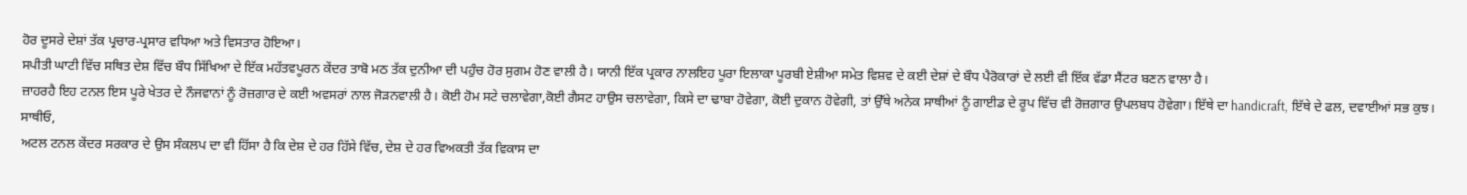ਹੋਰ ਦੂਸਰੇ ਦੇਸ਼ਾਂ ਤੱਕ ਪ੍ਰਚਾਰ-ਪ੍ਰਸਾਰ ਵਧਿਆ ਅਤੇ ਵਿਸਤਾਰ ਹੋਇਆ।
ਸਪੀਤੀ ਘਾਟੀ ਵਿੱਚ ਸਥਿਤ ਦੇਸ਼ ਵਿੱਚ ਬੌਧ ਸਿੱਖਿਆ ਦੇ ਇੱਕ ਮਹੱਤਵਪੂਰਨ ਕੇਂਦਰ ਤਾਬੋ ਮਠ ਤੱਕ ਦੁਨੀਆ ਦੀ ਪਹੁੰਚ ਹੋਰ ਸੁਗਮ ਹੋਣ ਵਾਲੀ ਹੈ। ਯਾਨੀ ਇੱਕ ਪ੍ਰਕਾਰ ਨਾਲਇਹ ਪੂਰਾ ਇਲਾਕਾ ਪੂਰਬੀ ਏਸ਼ੀਆ ਸਮੇਤ ਵਿਸ਼ਵ ਦੇ ਕਈ ਦੇਸ਼ਾਂ ਦੇ ਬੌਧ ਪੈਰੋਕਾਰਾਂ ਦੇ ਲਈ ਵੀ ਇੱਕ ਵੱਡਾ ਸੈਂਟਰ ਬਣਨ ਵਾਲਾ ਹੈ।
ਜ਼ਾਹਰਹੈ ਇਹ ਟਨਲ ਇਸ ਪੂਰੇ ਖੇਤਰ ਦੇ ਨੌਜਵਾਨਾਂ ਨੂੰ ਰੋਜ਼ਗਾਰ ਦੇ ਕਈ ਅਵਸਰਾਂ ਨਾਲ ਜੋੜਨਵਾਲੀ ਹੈ। ਕੋਈ ਹੋਮ ਸਟੇ ਚਲਾਵੇਗਾ,ਕੋਈ ਗੈਸਟ ਹਾਉਸ ਚਲਾਵੇਗਾ, ਕਿਸੇ ਦਾ ਢਾਬਾ ਹੋਵੇਗਾ, ਕੋਈ ਦੁਕਾਨ ਹੋਵੇਗੀ, ਤਾਂ ਉੱਥੇ ਅਨੇਕ ਸਾਥੀਆਂ ਨੂੰ ਗਾਈਡ ਦੇ ਰੂਪ ਵਿੱਚ ਵੀ ਰੋਜ਼ਗਾਰ ਉਪਲਬਧ ਹੋਵੇਗਾ। ਇੱਥੇ ਦਾ handicraft, ਇੱਥੇ ਦੇ ਫਲ, ਦਵਾਈਆਂ ਸਭ ਕੁਝ।
ਸਾਥੀਓ,
ਅਟਲ ਟਨਲ ਕੇਂਦਰ ਸਰਕਾਰ ਦੇ ਉਸ ਸੰਕਲਪ ਦਾ ਵੀ ਹਿੱਸਾ ਹੈ ਕਿ ਦੇਸ਼ ਦੇ ਹਰ ਹਿੱਸੇ ਵਿੱਚ, ਦੇਸ਼ ਦੇ ਹਰ ਵਿਅਕਤੀ ਤੱਕ ਵਿਕਾਸ ਦਾ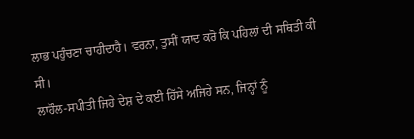ਲਾਭ ਪਹੁੰਚਣਾ ਚਾਹੀਦਾਹੈ। ਵਰਨਾ, ਤੁਸੀਂ ਯਾਦ ਕਰੋ ਕਿ ਪਹਿਲਾਂ ਦੀ ਸਥਿਤੀ ਕੀ ਸੀ।
ਲਾਹੌਲ-ਸਪੀਤੀ ਜਿਹੇ ਦੇਸ਼ ਦੇ ਕਈ ਹਿੱਸੇ ਅਜਿਹੇ ਸਨ, ਜਿਨ੍ਹਾਂ ਨੂੰ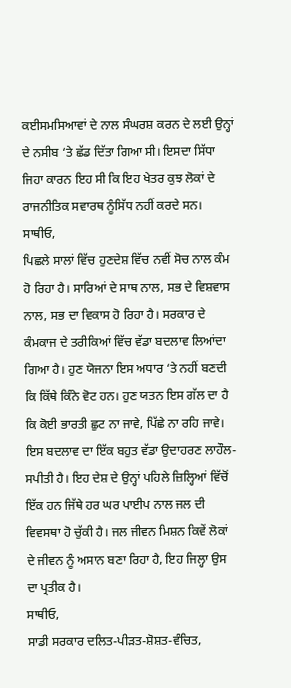ਕਈਸਮਸਿਆਵਾਂ ਦੇ ਨਾਲ ਸੰਘਰਸ਼ ਕਰਨ ਦੇ ਲਈ ਉਨ੍ਹਾਂ ਦੇ ਨਸੀਬ ‘ਤੇ ਛੱਡ ਦਿੱਤਾ ਗਿਆ ਸੀ। ਇਸਦਾ ਸਿੱਧਾ ਜਿਹਾ ਕਾਰਨ ਇਹ ਸੀ ਕਿ ਇਹ ਖੇਤਰ ਕੁਝ ਲੋਕਾਂ ਦੇ ਰਾਜਨੀਤਿਕ ਸਵਾਰਥ ਨੂੰਸਿੱਧ ਨਹੀਂ ਕਰਦੇ ਸਨ।
ਸਾਥੀਓ,
ਪਿਛਲੇ ਸਾਲਾਂ ਵਿੱਚ ਹੁਣਦੇਸ਼ ਵਿੱਚ ਨਵੀਂ ਸੋਚ ਨਾਲ ਕੰਮ ਹੋ ਰਿਹਾ ਹੈ। ਸਾਰਿਆਂ ਦੇ ਸਾਥ ਨਾਲ, ਸਭ ਦੇ ਵਿਸ਼ਵਾਸ ਨਾਲ, ਸਭ ਦਾ ਵਿਕਾਸ ਹੋ ਰਿਹਾ ਹੈ। ਸਰਕਾਰ ਦੇ ਕੰਮਕਾਜ ਦੇ ਤਰੀਕਿਆਂ ਵਿੱਚ ਵੱਡਾ ਬਦਲਾਵ ਲਿਆਂਦਾ ਗਿਆ ਹੈ। ਹੁਣ ਯੋਜਨਾ ਇਸ ਅਧਾਰ ‘ਤੇ ਨਹੀਂ ਬਣਦੀ ਕਿ ਕਿੱਥੇ ਕਿੰਨੇ ਵੋਟ ਹਨ। ਹੁਣ ਯਤਨ ਇਸ ਗੱਲ ਦਾ ਹੈ ਕਿ ਕੋਈ ਭਾਰਤੀ ਛੁਟ ਨਾ ਜਾਵੇ, ਪਿੱਛੇ ਨਾ ਰਹਿ ਜਾਵੇ।
ਇਸ ਬਦਲਾਵ ਦਾ ਇੱਕ ਬਹੁਤ ਵੱਡਾ ਉਦਾਹਰਣ ਲਾਹੌਲ-ਸਪੀਤੀ ਹੈ। ਇਹ ਦੇਸ਼ ਦੇ ਉਨ੍ਹਾਂ ਪਹਿਲੇ ਜ਼ਿਲ੍ਹਿਆਂ ਵਿੱਚੋਂ ਇੱਕ ਹਨ ਜਿੱਥੇ ਹਰ ਘਰ ਪਾਈਪ ਨਾਲ ਜਲ ਦੀ ਵਿਵਸਥਾ ਹੋ ਚੁੱਕੀ ਹੈ। ਜਲ ਜੀਵਨ ਮਿਸ਼ਨ ਕਿਵੇਂ ਲੋਕਾਂ ਦੇ ਜੀਵਨ ਨੂੰ ਅਸਾਨ ਬਣਾ ਰਿਹਾ ਹੈ, ਇਹ ਜਿਲ੍ਹਾ ਉਸ ਦਾ ਪ੍ਰਤੀਕ ਹੈ।
ਸਾਥੀਓ,
ਸਾਡੀ ਸਰਕਾਰ ਦਲਿਤ-ਪੀੜਤ-ਸ਼ੋਸ਼ਤ-ਵੰਚਿਤ,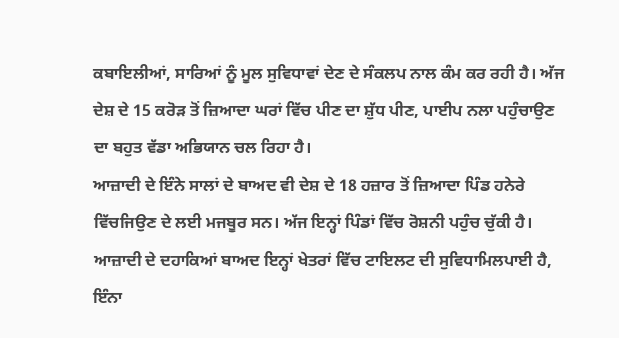ਕਬਾਇਲੀਆਂ, ਸਾਰਿਆਂ ਨੂੰ ਮੂਲ ਸੁਵਿਧਾਵਾਂ ਦੇਣ ਦੇ ਸੰਕਲਪ ਨਾਲ ਕੰਮ ਕਰ ਰਹੀ ਹੈ। ਅੱਜ ਦੇਸ਼ ਦੇ 15 ਕਰੋੜ ਤੋਂ ਜ਼ਿਆਦਾ ਘਰਾਂ ਵਿੱਚ ਪੀਣ ਦਾ ਸ਼ੁੱਧ ਪੀਣ, ਪਾਈਪ ਨਲਾ ਪਹੁੰਚਾਉਣ ਦਾ ਬਹੁਤ ਵੱਡਾ ਅਭਿਯਾਨ ਚਲ ਰਿਹਾ ਹੈ।
ਆਜ਼ਾਦੀ ਦੇ ਇੰਨੇ ਸਾਲਾਂ ਦੇ ਬਾਅਦ ਵੀ ਦੇਸ਼ ਦੇ 18 ਹਜ਼ਾਰ ਤੋਂ ਜ਼ਿਆਦਾ ਪਿੰਡ ਹਨੇਰੇ ਵਿੱਚਜਿਉਣ ਦੇ ਲਈ ਮਜਬੂਰ ਸਨ। ਅੱਜ ਇਨ੍ਹਾਂ ਪਿੰਡਾਂ ਵਿੱਚ ਰੋਸ਼ਨੀ ਪਹੁੰਚ ਚੁੱਕੀ ਹੈ।
ਆਜ਼ਾਦੀ ਦੇ ਦਹਾਕਿਆਂ ਬਾਅਦ ਇਨ੍ਹਾਂ ਖੇਤਰਾਂ ਵਿੱਚ ਟਾਇਲਟ ਦੀ ਸੁਵਿਧਾਮਿਲਪਾਈ ਹੈ, ਇੰਨਾ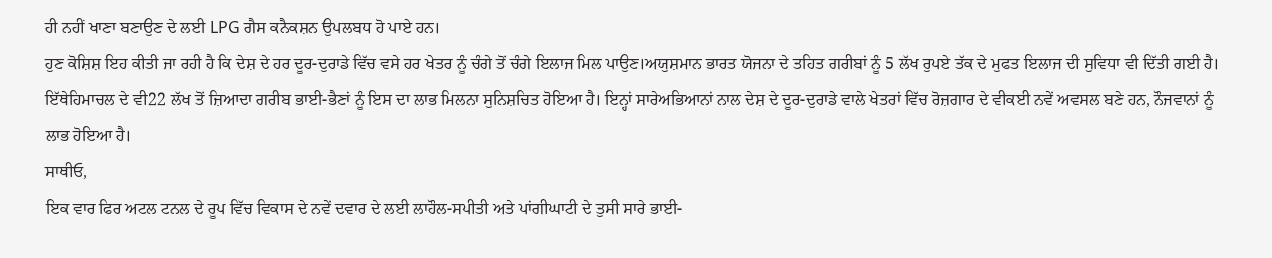ਹੀ ਨਹੀਂ ਖਾਣਾ ਬਣਾਉਣ ਦੇ ਲਈ LPG ਗੈਸ ਕਨੈਕਸ਼ਨ ਉਪਲਬਧ ਹੋ ਪਾਏ ਹਨ।
ਹੁਣ ਕੋਸ਼ਿਸ਼ ਇਹ ਕੀਤੀ ਜਾ ਰਹੀ ਹੈ ਕਿ ਦੇਸ਼ ਦੇ ਹਰ ਦੂਰ-ਦੁਰਾਡੇ ਵਿੱਚ ਵਸੇ ਹਰ ਖੇਤਰ ਨੂੰ ਚੰਗੇ ਤੋਂ ਚੰਗੇ ਇਲਾਜ ਮਿਲ ਪਾਉਣ।ਅਯੁਸ਼ਮਾਨ ਭਾਰਤ ਯੋਜਨਾ ਦੇ ਤਹਿਤ ਗਰੀਬਾਂ ਨੂੰ 5 ਲੱਖ ਰੁਪਏ ਤੱਕ ਦੇ ਮੁਫਤ ਇਲਾਜ ਦੀ ਸੁਵਿਧਾ ਵੀ ਦਿੱਤੀ ਗਈ ਹੈ।
ਇੱਥੇਹਿਮਾਚਲ ਦੇ ਵੀ22 ਲੱਖ ਤੋਂ ਜ਼ਿਆਦਾ ਗਰੀਬ ਭਾਈ-ਭੈਣਾਂ ਨੂੰ ਇਸ ਦਾ ਲਾਭ ਮਿਲਨਾ ਸੁਨਿਸ਼ਚਿਤ ਹੋਇਆ ਹੈ। ਇਨ੍ਹਾਂ ਸਾਰੇਅਭਿਆਨਾਂ ਨਾਲ ਦੇਸ਼ ਦੇ ਦੂਰ-ਦੁਰਾਡੇ ਵਾਲੇ ਖੇਤਰਾਂ ਵਿੱਚ ਰੋਜ਼ਗਾਰ ਦੇ ਵੀਕਈ ਨਵੇਂ ਅਵਸਲ ਬਣੇ ਹਨ, ਨੌਜਵਾਨਾਂ ਨੂੰ ਲਾਭ ਹੋਇਆ ਹੈ।
ਸਾਥੀਓ,
ਇਕ ਵਾਰ ਫਿਰ ਅਟਲ ਟਨਲ ਦੇ ਰੂਪ ਵਿੱਚ ਵਿਕਾਸ ਦੇ ਨਵੇਂ ਦਵਾਰ ਦੇ ਲਈ ਲਾਹੌਲ-ਸਪੀਤੀ ਅਤੇ ਪਾਂਗੀਘਾਟੀ ਦੇ ਤੁਸੀ ਸਾਰੇ ਭਾਈ-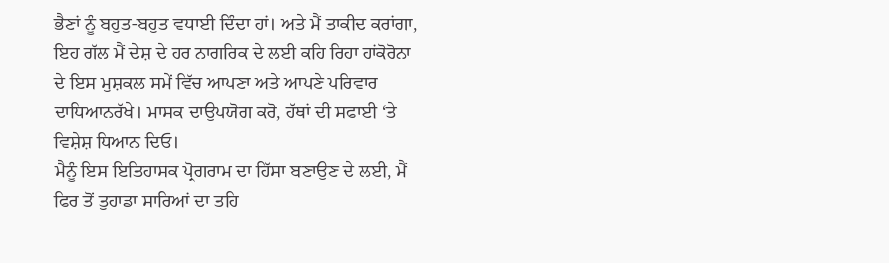ਭੈਣਾਂ ਨੂੰ ਬਹੁਤ-ਬਹੁਤ ਵਧਾਈ ਦਿੰਦਾ ਹਾਂ। ਅਤੇ ਮੈਂ ਤਾਕੀਦ ਕਰਾਂਗਾ, ਇਹ ਗੱਲ ਮੈਂ ਦੇਸ਼ ਦੇ ਹਰ ਨਾਗਰਿਕ ਦੇ ਲਈ ਕਹਿ ਰਿਹਾ ਹਾਂਕੋਰੋਨਾ ਦੇ ਇਸ ਮੁਸ਼ਕਲ ਸਮੇਂ ਵਿੱਚ ਆਪਣਾ ਅਤੇ ਆਪਣੇ ਪਰਿਵਾਰ ਦਾਧਿਆਨਰੱਖੇ। ਮਾਸਕ ਦਾਉਪਯੋਗ ਕਰੋ, ਹੱਥਾਂ ਦੀ ਸਫਾਈ ‘ਤੇ ਵਿਸ਼ੇਸ਼ ਧਿਆਨ ਦਿਓ।
ਮੈਨੂੰ ਇਸ ਇਤਿਹਾਸਕ ਪ੍ਰੋਗਰਾਮ ਦਾ ਹਿੱਸਾ ਬਣਾਉਣ ਦੇ ਲਈ, ਮੈਂ ਫਿਰ ਤੋਂ ਤੁਹਾਡਾ ਸਾਰਿਆਂ ਦਾ ਤਹਿ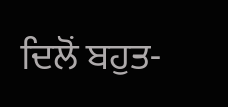ਦਿਲੋਂ ਬਹੁਤ-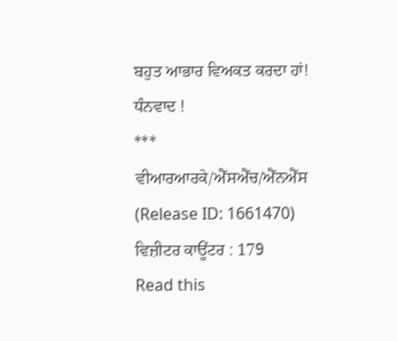ਬਹੁਤ ਆਭਾਰ ਵਿਅਕਤ ਕਰਦਾ ਹਾਂ!
ਧੰਨਵਾਦ !
***
ਵੀਆਰਆਰਕੇ/ਐੱਸਐੱਚ/ਐੱਨਐੱਸ
(Release ID: 1661470)
ਵਿਜ਼ੀਟਰ ਕਾਊਂਟਰ : 179
Read this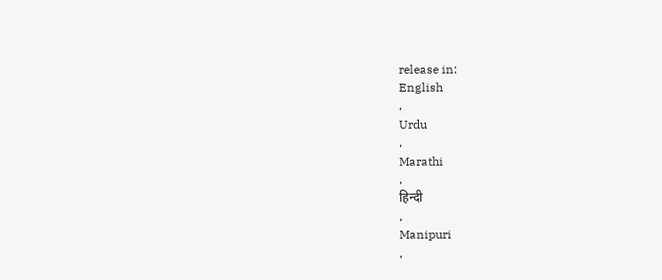release in:
English
,
Urdu
,
Marathi
,
हिन्दी
,
Manipuri
,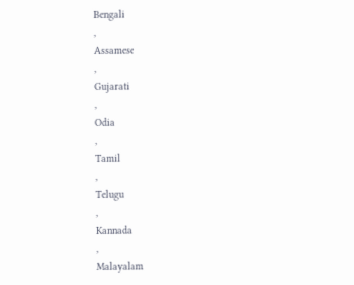Bengali
,
Assamese
,
Gujarati
,
Odia
,
Tamil
,
Telugu
,
Kannada
,
Malayalam